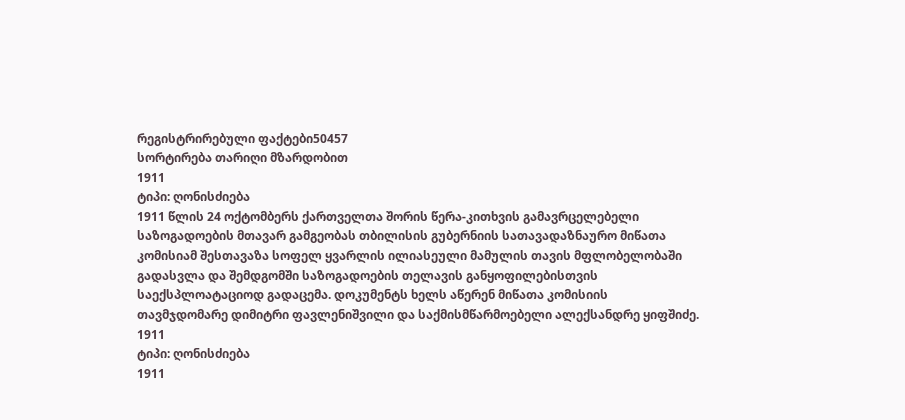რეგისტრირებული ფაქტები50457
სორტირება თარიღი მზარდობით
1911
ტიპი: ღონისძიება
1911 წლის 24 ოქტომბერს ქართველთა შორის წერა-კითხვის გამავრცელებელი საზოგადოების მთავარ გამგეობას თბილისის გუბერნიის სათავადაზნაურო მიწათა კომისიამ შესთავაზა სოფელ ყვარლის ილიასეული მამულის თავის მფლობელობაში გადასვლა და შემდგომში საზოგადოების თელავის განყოფილებისთვის საექსპლოატაციოდ გადაცემა. დოკუმენტს ხელს აწერენ მიწათა კომისიის თავმჯდომარე დიმიტრი ფავლენიშვილი და საქმისმწარმოებელი ალექსანდრე ყიფშიძე.
1911
ტიპი: ღონისძიება
1911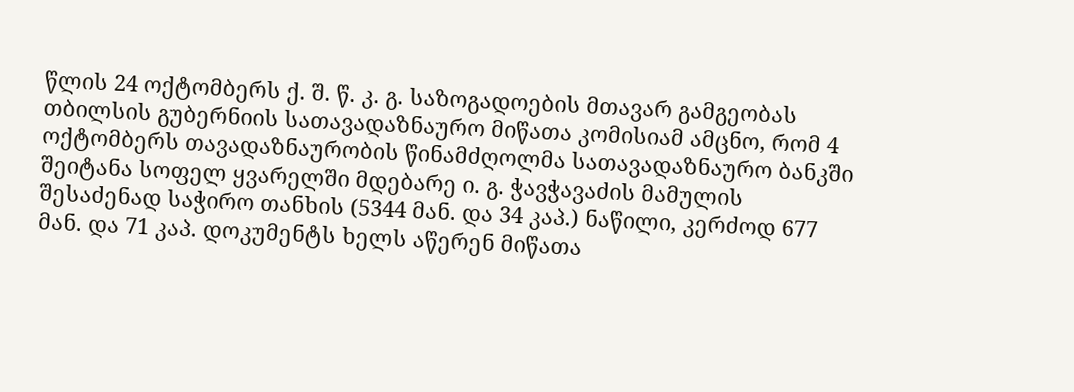წლის 24 ოქტომბერს ქ. შ. წ. კ. გ. საზოგადოების მთავარ გამგეობას თბილსის გუბერნიის სათავადაზნაურო მიწათა კომისიამ ამცნო, რომ 4 ოქტომბერს თავადაზნაურობის წინამძღოლმა სათავადაზნაურო ბანკში შეიტანა სოფელ ყვარელში მდებარე ი. გ. ჭავჭავაძის მამულის შესაძენად საჭირო თანხის (5344 მან. და 34 კაპ.) ნაწილი, კერძოდ 677 მან. და 71 კაპ. დოკუმენტს ხელს აწერენ მიწათა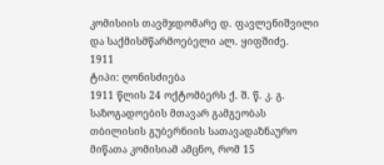კომისიის თავმჯდომარე დ. ფავლენიშვილი და საქმისმწარმოებელი ალ. ყიფშიძე.
1911
ტიპი: ღონისძიება
1911 წლის 24 ოქტომბერს ქ. შ. წ. კ. გ. საზოგადოების მთავარ გამგეობას თბილისის გუბერნიის სათავადაზნაურო მიწათა კომისიამ ამცნო, რომ 15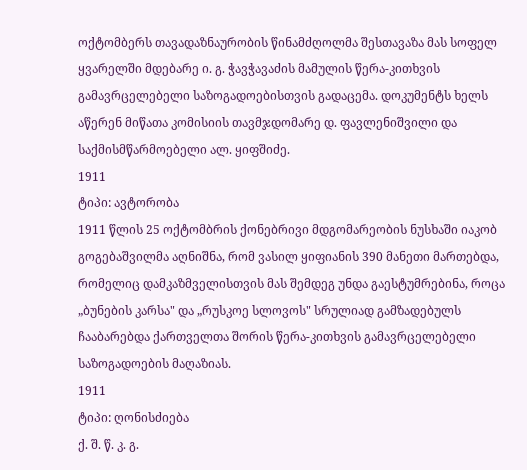ოქტომბერს თავადაზნაურობის წინამძღოლმა შესთავაზა მას სოფელ ყვარელში მდებარე ი. გ. ჭავჭავაძის მამულის წერა-კითხვის გამავრცელებელი საზოგადოებისთვის გადაცემა. დოკუმენტს ხელს აწერენ მიწათა კომისიის თავმჯდომარე დ. ფავლენიშვილი და საქმისმწარმოებელი ალ. ყიფშიძე.
1911
ტიპი: ავტორობა
1911 წლის 25 ოქტომბრის ქონებრივი მდგომარეობის ნუსხაში იაკობ გოგებაშვილმა აღნიშნა, რომ ვასილ ყიფიანის 390 მანეთი მართებდა, რომელიც დამკაზმველისთვის მას შემდეგ უნდა გაესტუმრებინა, როცა „ბუნების კარსა" და „რუსკოე სლოვოს" სრულიად გამზადებულს ჩააბარებდა ქართველთა შორის წერა-კითხვის გამავრცელებელი საზოგადოების მაღაზიას.
1911
ტიპი: ღონისძიება
ქ. შ. წ. კ. გ.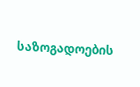საზოგადოების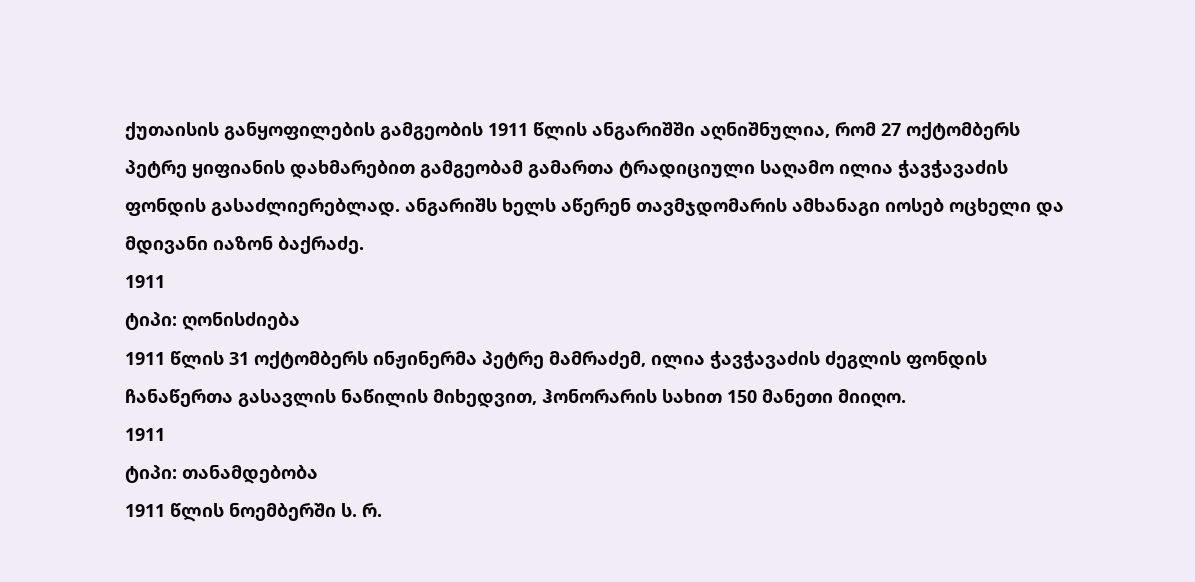ქუთაისის განყოფილების გამგეობის 1911 წლის ანგარიშში აღნიშნულია, რომ 27 ოქტომბერს პეტრე ყიფიანის დახმარებით გამგეობამ გამართა ტრადიციული საღამო ილია ჭავჭავაძის ფონდის გასაძლიერებლად. ანგარიშს ხელს აწერენ თავმჯდომარის ამხანაგი იოსებ ოცხელი და მდივანი იაზონ ბაქრაძე.
1911
ტიპი: ღონისძიება
1911 წლის 31 ოქტომბერს ინჟინერმა პეტრე მამრაძემ, ილია ჭავჭავაძის ძეგლის ფონდის ჩანაწერთა გასავლის ნაწილის მიხედვით, ჰონორარის სახით 150 მანეთი მიიღო.
1911
ტიპი: თანამდებობა
1911 წლის ნოემბერში ს. რ.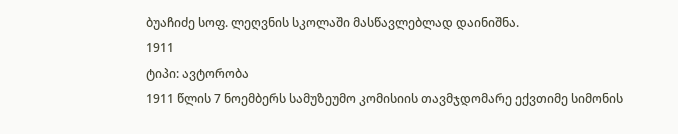ბუაჩიძე სოფ. ლეღვნის სკოლაში მასწავლებლად დაინიშნა.
1911
ტიპი: ავტორობა
1911 წლის 7 ნოემბერს სამუზეუმო კომისიის თავმჯდომარე ექვთიმე სიმონის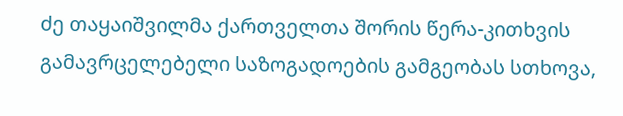ძე თაყაიშვილმა ქართველთა შორის წერა-კითხვის გამავრცელებელი საზოგადოების გამგეობას სთხოვა,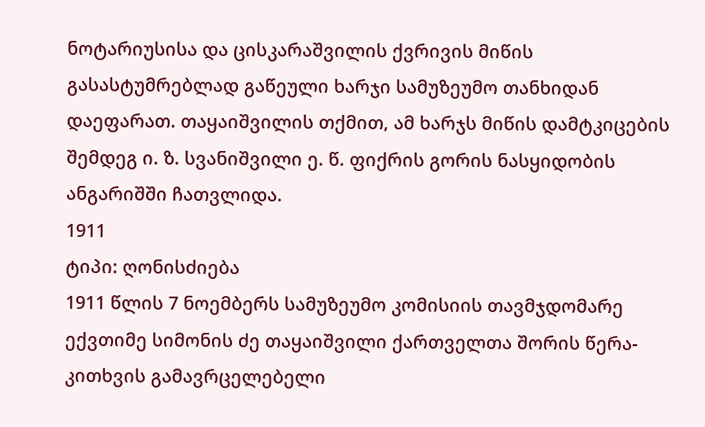ნოტარიუსისა და ცისკარაშვილის ქვრივის მიწის გასასტუმრებლად გაწეული ხარჯი სამუზეუმო თანხიდან დაეფარათ. თაყაიშვილის თქმით, ამ ხარჯს მიწის დამტკიცების შემდეგ ი. ზ. სვანიშვილი ე. წ. ფიქრის გორის ნასყიდობის ანგარიშში ჩათვლიდა.
1911
ტიპი: ღონისძიება
1911 წლის 7 ნოემბერს სამუზეუმო კომისიის თავმჯდომარე ექვთიმე სიმონის ძე თაყაიშვილი ქართველთა შორის წერა-კითხვის გამავრცელებელი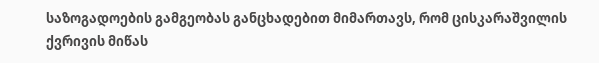საზოგადოების გამგეობას განცხადებით მიმართავს, რომ ცისკარაშვილის ქვრივის მიწას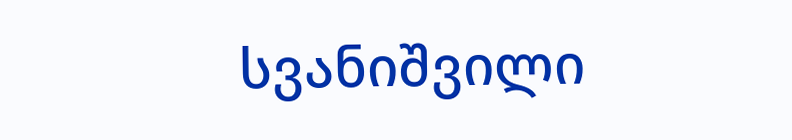სვანიშვილი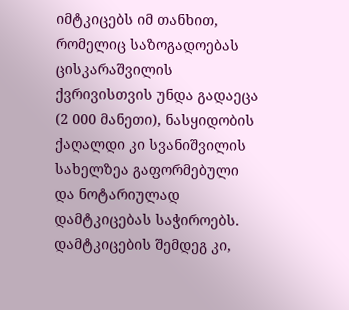იმტკიცებს იმ თანხით, რომელიც საზოგადოებას ცისკარაშვილის ქვრივისთვის უნდა გადაეცა (2 000 მანეთი), ნასყიდობის ქაღალდი კი სვანიშვილის სახელზეა გაფორმებული და ნოტარიულად დამტკიცებას საჭიროებს. დამტკიცების შემდეგ კი,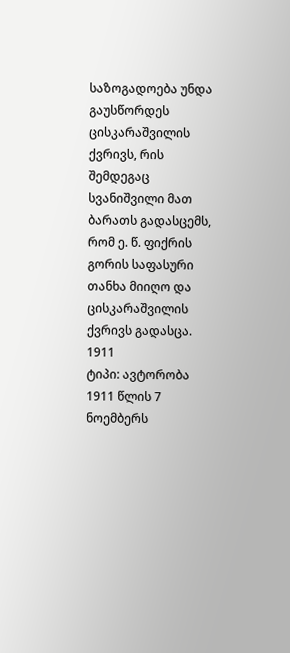საზოგადოება უნდა გაუსწორდეს ცისკარაშვილის ქვრივს, რის შემდეგაც სვანიშვილი მათ ბარათს გადასცემს, რომ ე. წ. ფიქრის გორის საფასური თანხა მიიღო და ცისკარაშვილის ქვრივს გადასცა.
1911
ტიპი: ავტორობა
1911 წლის 7 ნოემბერს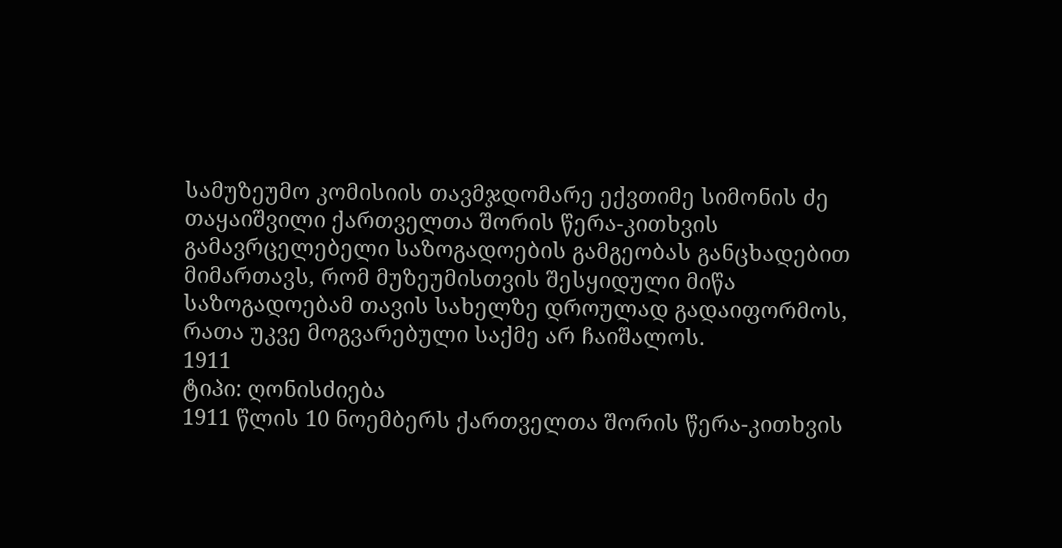სამუზეუმო კომისიის თავმჯდომარე ექვთიმე სიმონის ძე თაყაიშვილი ქართველთა შორის წერა-კითხვის გამავრცელებელი საზოგადოების გამგეობას განცხადებით მიმართავს, რომ მუზეუმისთვის შესყიდული მიწა საზოგადოებამ თავის სახელზე დროულად გადაიფორმოს, რათა უკვე მოგვარებული საქმე არ ჩაიშალოს.
1911
ტიპი: ღონისძიება
1911 წლის 10 ნოემბერს ქართველთა შორის წერა-კითხვის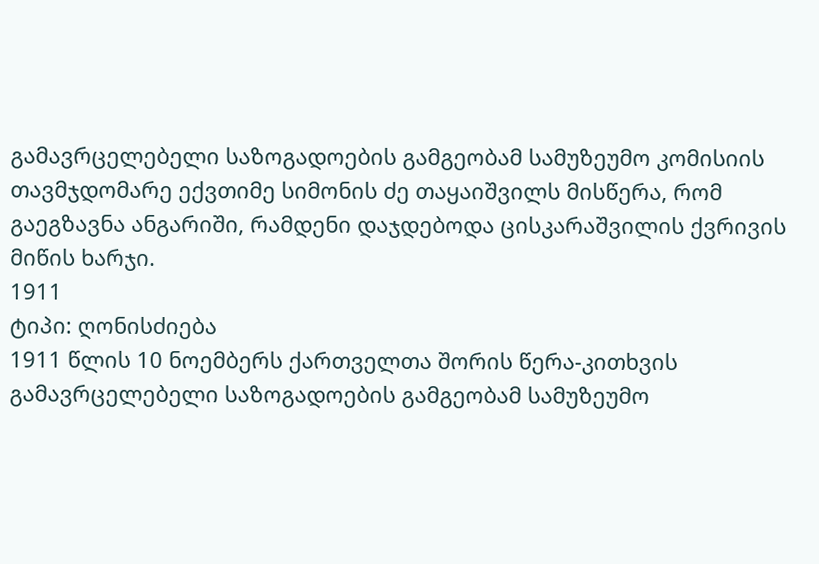გამავრცელებელი საზოგადოების გამგეობამ სამუზეუმო კომისიის თავმჯდომარე ექვთიმე სიმონის ძე თაყაიშვილს მისწერა, რომ გაეგზავნა ანგარიში, რამდენი დაჯდებოდა ცისკარაშვილის ქვრივის მიწის ხარჯი.
1911
ტიპი: ღონისძიება
1911 წლის 10 ნოემბერს ქართველთა შორის წერა-კითხვის გამავრცელებელი საზოგადოების გამგეობამ სამუზეუმო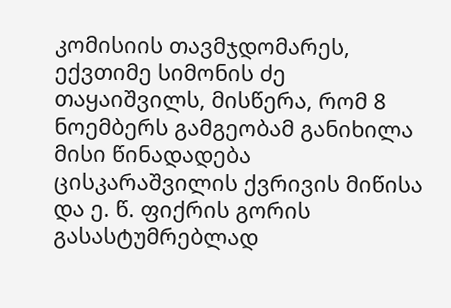კომისიის თავმჯდომარეს, ექვთიმე სიმონის ძე თაყაიშვილს, მისწერა, რომ 8 ნოემბერს გამგეობამ განიხილა მისი წინადადება ცისკარაშვილის ქვრივის მიწისა და ე. წ. ფიქრის გორის გასასტუმრებლად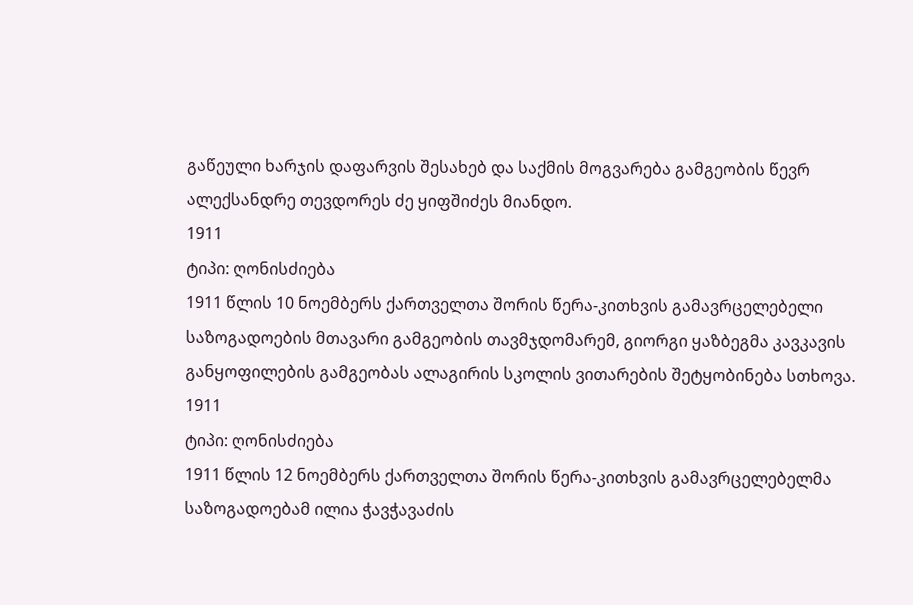გაწეული ხარჯის დაფარვის შესახებ და საქმის მოგვარება გამგეობის წევრ ალექსანდრე თევდორეს ძე ყიფშიძეს მიანდო.
1911
ტიპი: ღონისძიება
1911 წლის 10 ნოემბერს ქართველთა შორის წერა-კითხვის გამავრცელებელი საზოგადოების მთავარი გამგეობის თავმჯდომარემ, გიორგი ყაზბეგმა კავკავის განყოფილების გამგეობას ალაგირის სკოლის ვითარების შეტყობინება სთხოვა.
1911
ტიპი: ღონისძიება
1911 წლის 12 ნოემბერს ქართველთა შორის წერა-კითხვის გამავრცელებელმა საზოგადოებამ ილია ჭავჭავაძის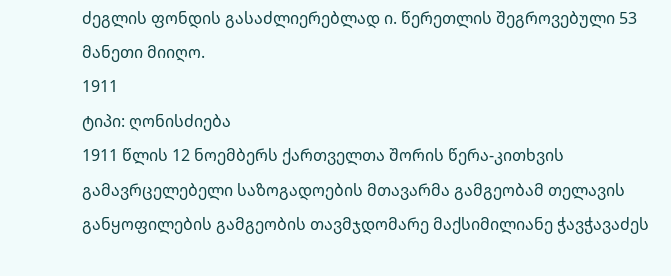ძეგლის ფონდის გასაძლიერებლად ი. წერეთლის შეგროვებული 53 მანეთი მიიღო.
1911
ტიპი: ღონისძიება
1911 წლის 12 ნოემბერს ქართველთა შორის წერა-კითხვის გამავრცელებელი საზოგადოების მთავარმა გამგეობამ თელავის განყოფილების გამგეობის თავმჯდომარე მაქსიმილიანე ჭავჭავაძეს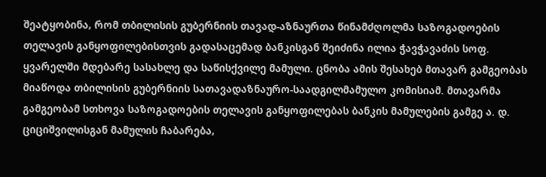შეატყობინა, რომ თბილისის გუბერნიის თავად-აზნაურთა წინამძღოლმა საზოგადოების თელავის განყოფილებისთვის გადასაცემად ბანკისგან შეიძინა ილია ჭავჭავაძის სოფ. ყვარელში მდებარე სასახლე და საწისქვილე მამული. ცნობა ამის შესახებ მთავარ გამგეობას მიაწოდა თბილისის გუბერნიის სათავადაზნაურო-საადგილმამულო კომისიამ. მთავარმა გამგეობამ სთხოვა საზოგადოების თელავის განყოფილებას ბანკის მამულების გამგე ა. დ. ციციშვილისგან მამულის ჩაბარება,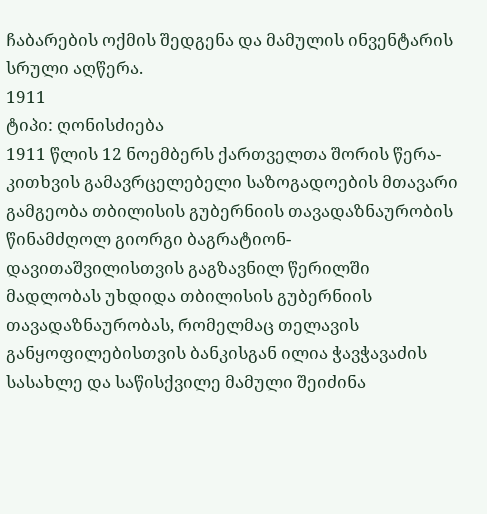ჩაბარების ოქმის შედგენა და მამულის ინვენტარის სრული აღწერა.
1911
ტიპი: ღონისძიება
1911 წლის 12 ნოემბერს ქართველთა შორის წერა-კითხვის გამავრცელებელი საზოგადოების მთავარი გამგეობა თბილისის გუბერნიის თავადაზნაურობის წინამძღოლ გიორგი ბაგრატიონ-დავითაშვილისთვის გაგზავნილ წერილში მადლობას უხდიდა თბილისის გუბერნიის თავადაზნაურობას, რომელმაც თელავის განყოფილებისთვის ბანკისგან ილია ჭავჭავაძის სასახლე და საწისქვილე მამული შეიძინა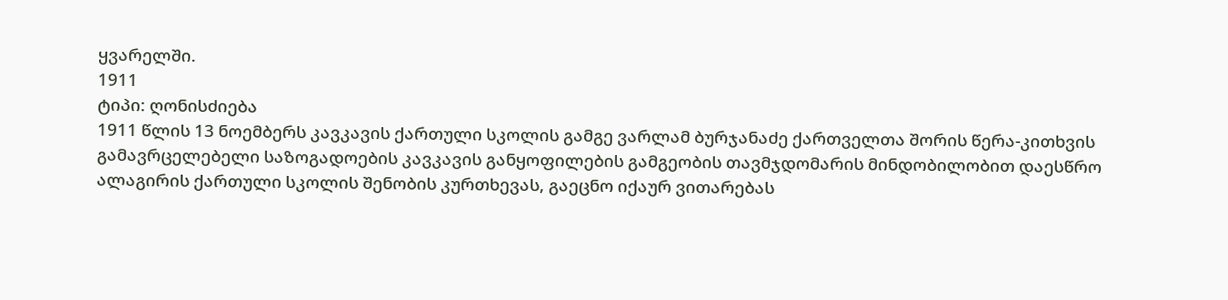ყვარელში.
1911
ტიპი: ღონისძიება
1911 წლის 13 ნოემბერს კავკავის ქართული სკოლის გამგე ვარლამ ბურჯანაძე ქართველთა შორის წერა-კითხვის გამავრცელებელი საზოგადოების კავკავის განყოფილების გამგეობის თავმჯდომარის მინდობილობით დაესწრო ალაგირის ქართული სკოლის შენობის კურთხევას, გაეცნო იქაურ ვითარებას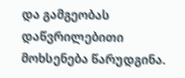და გამგეობას დაწვრილებითი მოხსენება წარუდგინა.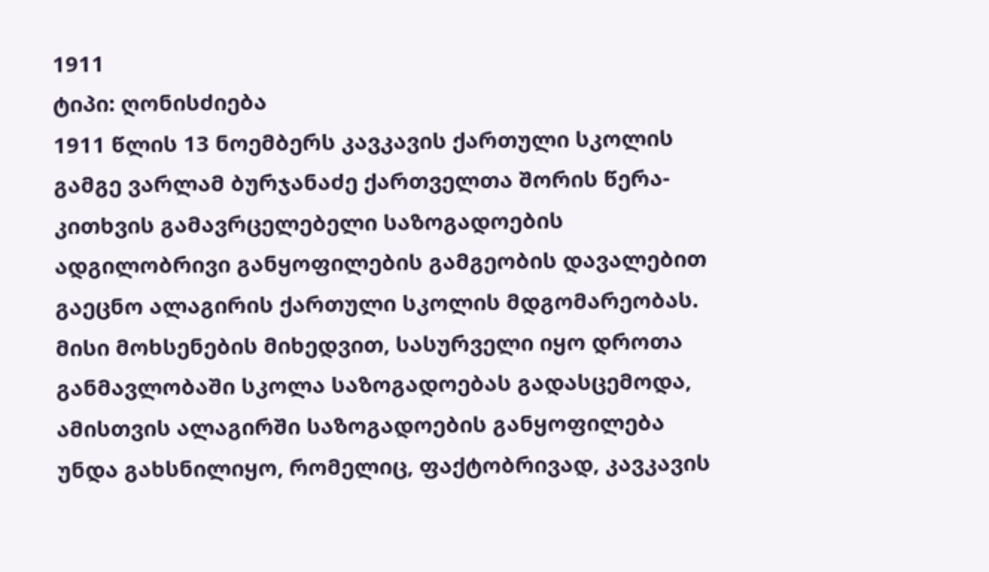1911
ტიპი: ღონისძიება
1911 წლის 13 ნოემბერს კავკავის ქართული სკოლის გამგე ვარლამ ბურჯანაძე ქართველთა შორის წერა-კითხვის გამავრცელებელი საზოგადოების ადგილობრივი განყოფილების გამგეობის დავალებით გაეცნო ალაგირის ქართული სკოლის მდგომარეობას. მისი მოხსენების მიხედვით, სასურველი იყო დროთა განმავლობაში სკოლა საზოგადოებას გადასცემოდა, ამისთვის ალაგირში საზოგადოების განყოფილება უნდა გახსნილიყო, რომელიც, ფაქტობრივად, კავკავის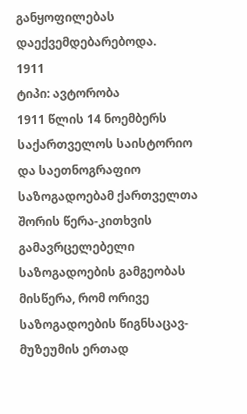განყოფილებას დაექვემდებარებოდა.
1911
ტიპი: ავტორობა
1911 წლის 14 ნოემბერს საქართველოს საისტორიო და საეთნოგრაფიო საზოგადოებამ ქართველთა შორის წერა-კითხვის გამავრცელებელი საზოგადოების გამგეობას მისწერა, რომ ორივე საზოგადოების წიგნსაცავ-მუზეუმის ერთად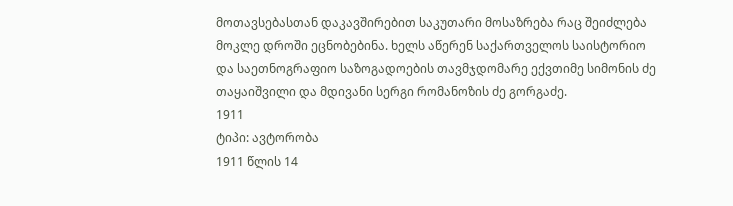მოთავსებასთან დაკავშირებით საკუთარი მოსაზრება რაც შეიძლება მოკლე დროში ეცნობებინა. ხელს აწერენ საქართველოს საისტორიო და საეთნოგრაფიო საზოგადოების თავმჯდომარე ექვთიმე სიმონის ძე თაყაიშვილი და მდივანი სერგი რომანოზის ძე გორგაძე.
1911
ტიპი: ავტორობა
1911 წლის 14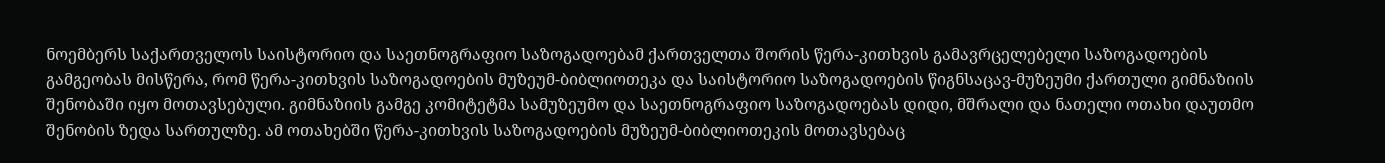ნოემბერს საქართველოს საისტორიო და საეთნოგრაფიო საზოგადოებამ ქართველთა შორის წერა-კითხვის გამავრცელებელი საზოგადოების გამგეობას მისწერა, რომ წერა-კითხვის საზოგადოების მუზეუმ-ბიბლიოთეკა და საისტორიო საზოგადოების წიგნსაცავ-მუზეუმი ქართული გიმნაზიის შენობაში იყო მოთავსებული. გიმნაზიის გამგე კომიტეტმა სამუზეუმო და საეთნოგრაფიო საზოგადოებას დიდი, მშრალი და ნათელი ოთახი დაუთმო შენობის ზედა სართულზე. ამ ოთახებში წერა-კითხვის საზოგადოების მუზეუმ-ბიბლიოთეკის მოთავსებაც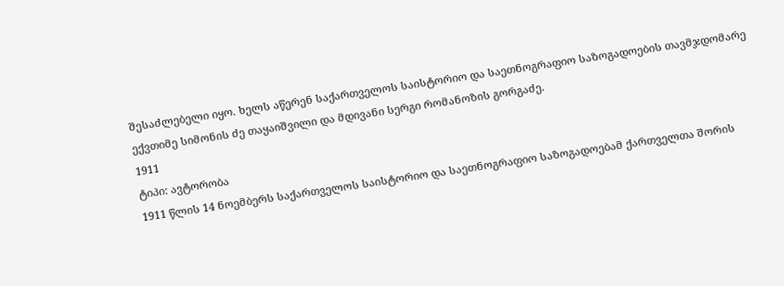შესაძლებელი იყო. ხელს აწერენ საქართველოს საისტორიო და საეთნოგრაფიო საზოგადოების თავმჯდომარე ექვთიმე სიმონის ძე თაყაიშვილი და მდივანი სერგი რომანოზის გორგაძე.
1911
ტიპი: ავტორობა
1911 წლის 14 ნოემბერს საქართველოს საისტორიო და საეთნოგრაფიო საზოგადოებამ ქართველთა შორის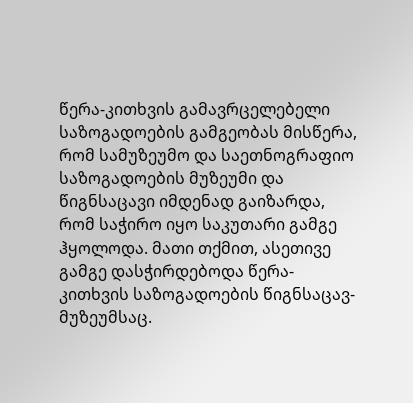წერა-კითხვის გამავრცელებელი საზოგადოების გამგეობას მისწერა, რომ სამუზეუმო და საეთნოგრაფიო საზოგადოების მუზეუმი და წიგნსაცავი იმდენად გაიზარდა, რომ საჭირო იყო საკუთარი გამგე ჰყოლოდა. მათი თქმით, ასეთივე გამგე დასჭირდებოდა წერა-კითხვის საზოგადოების წიგნსაცავ-მუზეუმსაც.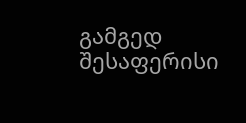გამგედ შესაფერისი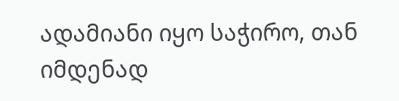ადამიანი იყო საჭირო, თან იმდენად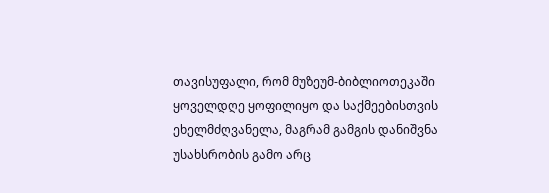თავისუფალი, რომ მუზეუმ-ბიბლიოთეკაში ყოველდღე ყოფილიყო და საქმეებისთვის ეხელმძღვანელა, მაგრამ გამგის დანიშვნა უსახსრობის გამო არც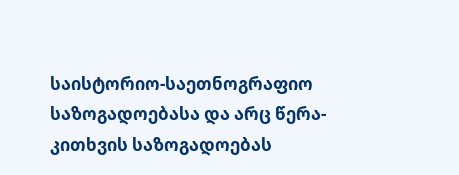საისტორიო-საეთნოგრაფიო საზოგადოებასა და არც წერა-კითხვის საზოგადოებას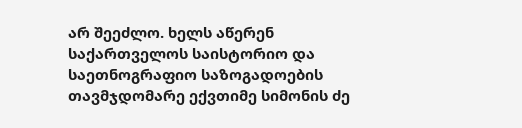არ შეეძლო. ხელს აწერენ საქართველოს საისტორიო და საეთნოგრაფიო საზოგადოების თავმჯდომარე ექვთიმე სიმონის ძე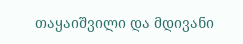თაყაიშვილი და მდივანი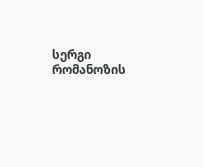სერგი რომანოზის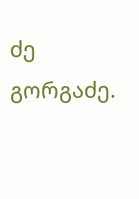ძე გორგაძე.